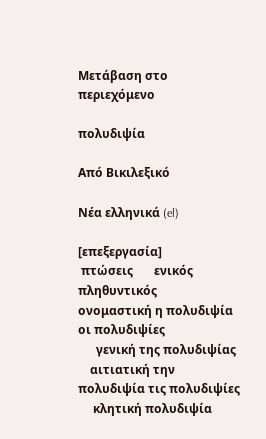Μετάβαση στο περιεχόμενο

πολυδιψία

Από Βικιλεξικό

Νέα ελληνικά (el)

[επεξεργασία]
 πτώσεις       ενικός         πληθυντικός
ονομαστική η πολυδιψία οι πολυδιψίες
      γενική της πολυδιψίας
    αιτιατική την πολυδιψία τις πολυδιψίες
     κλητική πολυδιψία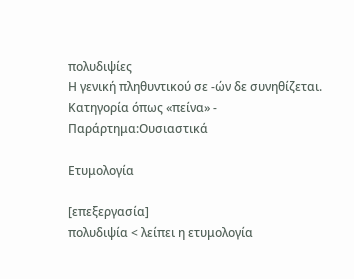πολυδιψίες
Η γενική πληθυντικού σε -ών δε συνηθίζεται.
Κατηγορία όπως «πείνα» - Παράρτημα:Ουσιαστικά

Ετυμολογία

[επεξεργασία]
πολυδιψία < λείπει η ετυμολογία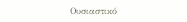Ουσιαστικό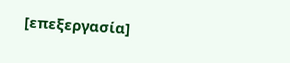[επεξεργασία]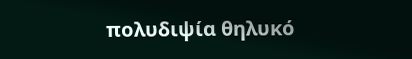πολυδιψία θηλυκό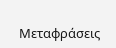Μεταφράσεις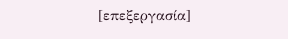[επεξεργασία]